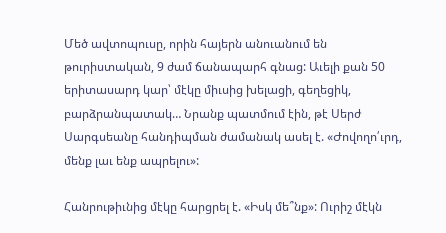Մեծ ավտոպուսը, որին հայերն անուանում են թուրիստական, 9 ժամ ճանապարհ գնաց: Աւելի քան 50 երիտասարդ կար՝ մէկը միւսից խելացի, գեղեցիկ, բարձրանպատակ… Նրանք պատմում էին, թէ Սերժ Սարգսեանը հանդիպման ժամանակ ասել է. «Ժովողո՛ւրդ, մենք լաւ ենք ապրելու»:

Հանրութիւնից մէկը հարցրել է. «Իսկ մե՞նք»: Ուրիշ մէկն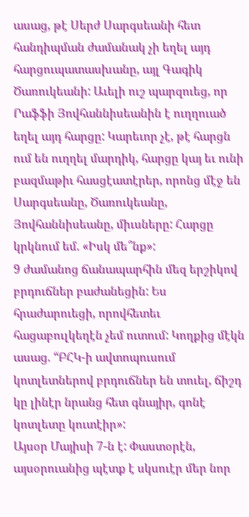ասաց, թէ Սերժ Սարգսեանի հետ հանդիպման ժամանակ չի եղել այդ հարցուպատասխանը, այլ Գագիկ Ծառուկեանի: Աւելի ուշ պարզուեց, որ Րաֆֆի Յովհաննիսեանին է ուղղուած եղել այդ հարցը: Կարեւոր չէ, թէ հարցն ում են ուղղել մարդիկ, հարցը կայ եւ ունի բազմաթիւ հասցէատէրեր, որոնց մէջ են Սարգսեանը, Ծառուկեանը, Յովհաննիսեանը, միւսները: Հարցը կրկնում եմ. «Իսկ մե՞նք»:
9 ժամանոց ճանապարհին մեզ երշիկով բրդուճներ բաժանեցին: Ես հրաժարուեցի, որովհետեւ հացաբուլկեղէն չեմ ուտում: Կողքից մէկն ասաց. “ԲՀԿ-ի ավտոպուսում կոտլետներով բրդուճներ են տուել, ճիշդ կը լինէր նրանց հետ գնայիր, գոնէ կոտլետը կուտէիր»:
Այսօր Մայիսի 7-ն է: Փաստօրէն, այսօրուանից պէտք է սկսուէր մեր նոր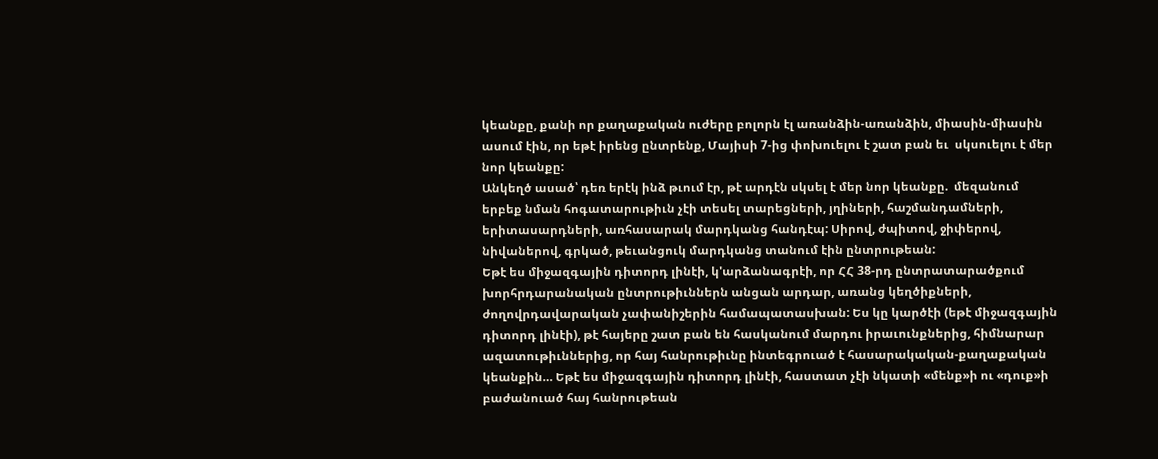կեանքը, քանի որ քաղաքական ուժերը բոլորն էլ առանձին-առանձին, միասին-միասին ասում էին, որ եթէ իրենց ընտրենք, Մայիսի 7-ից փոխուելու է շատ բան եւ  սկսուելու է մեր նոր կեանքը:
Անկեղծ ասած՝ դեռ երէկ ինձ թւում էր, թէ արդէն սկսել է մեր նոր կեանքը.  մեզանում երբեք նման հոգատարութիւն չէի տեսել տարեցների, յղիների, հաշմանդամների, երիտասարդների, առհասարակ մարդկանց հանդէպ: Սիրով, ժպիտով, ջիփերով, նիվաներով, գրկած, թեւանցուկ մարդկանց տանում էին ընտրութեան:
Եթէ ես միջազգային դիտորդ լինէի, կ'արձանագրէի, որ ՀՀ 38-րդ ընտրատարածքում խորհրդարանական ընտրութիւններն անցան արդար, առանց կեղծիքների, ժողովրդավարական չափանիշերին համապատասխան: Ես կը կարծէի (եթէ միջազգային դիտորդ լինէի), թէ հայերը շատ բան են հասկանում մարդու իրաւունքներից, հիմնարար ազատութիւններից, որ հայ հանրութիւնը ինտեգրուած է հասարակական-քաղաքական կեանքին… Եթէ ես միջազգային դիտորդ լինէի, հաստատ չէի նկատի «մենք»ի ու «դուք»ի բաժանուած հայ հանրութեան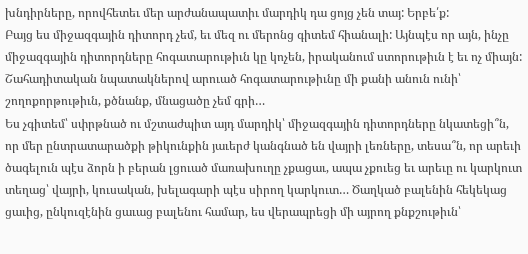խնդիրները, որովհետեւ մեր արժանապատիւ մարդիկ դա ցոյց չեն տայ: Երբե՛ք:
Բայց ես միջազգային դիտորդ չեմ, եւ մեզ ու մերոնց գիտեմ հիանալի: Այնպէս որ այն, ինչը միջազգային դիտորդները հոգատարութիւն կը կոչեն, իրականում ստորութիւն է եւ ոչ միայն: Շահադիտական նպատակներով արուած հոգատարութիւնը մի քանի անուն ունի՝ շողոքորթութիւն, քծնանք, մնացածը չեմ գրի…
Ես չգիտեմ՝ սփրթնած ու մշտաժպիտ այդ մարդիկ՝ միջազգային դիտորդները նկատեցի՞ն, որ մեր ընտրատարածքի թիկունքին յաւերժ կանգնած են վայրի լեռները, տեսա՞ն, որ արեւի ծագելուն պէս ձորն ի բերան լցուած մառախուղը չքացաւ, ապա չքուեց եւ արեւը ու կարկուտ տեղաց՝ վայրի, կուսական, խելագարի պէս սիրող կարկուտ… Ծաղկած բալենին հեկեկաց ցաւից, ընկուզէնին ցաւաց բալենու համար, ես վերապրեցի մի այրող քնքշութիւն՝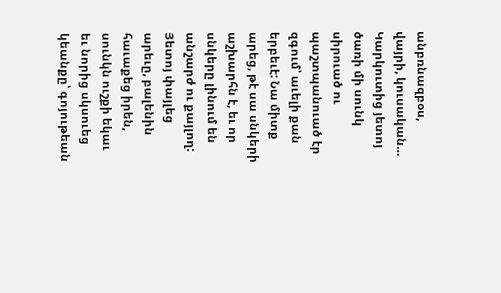անբռնազբօս, վայրի, կուսական… Կարկուտից յետոյ ծառի մի սունկ սիրուած ու պաշտպանուած էր զգում՝ աւելի քան երբեւէ: Նա միտք արեց, թէ սա սնկերի աշխարհն է, եւ որ սնկերը լինում են անշարժ ու քայլող: Յետոյ փայլեց արեւը, բալենին հաւաքեց իրեն, սունկն ուշքի եկաւ եւ նորից սկսուեց կեանքը՝ գոյութեան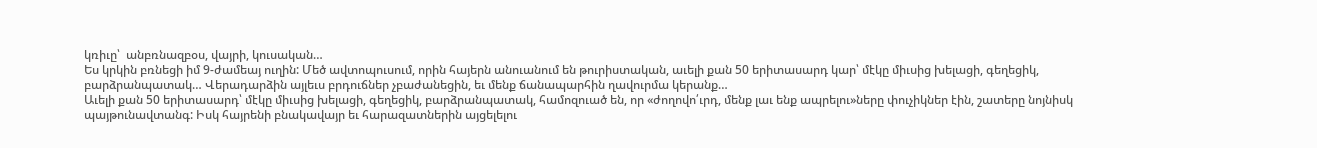կռիւը՝  անբռնազբօս, վայրի, կուսական…
Ես կրկին բռնեցի իմ 9-ժամեայ ուղին: Մեծ ավտոպուսում, որին հայերն անուանում են թուրիստական, աւելի քան 50 երիտասարդ կար՝ մէկը միւսից խելացի, գեղեցիկ, բարձրանպատակ… Վերադարձին այլեւս բրդուճներ չբաժանեցին, եւ մենք ճանապարհին ղավուրմա կերանք…
Աւելի քան 50 երիտասարդ՝ մէկը միւսից խելացի, գեղեցիկ, բարձրանպատակ, համոզուած են, որ «ժողովո՛ւրդ, մենք լաւ ենք ապրելու»ները փուչիկներ էին, շատերը նոյնիսկ պայթունավտանգ: Իսկ հայրենի բնակավայր եւ հարազատներին այցելելու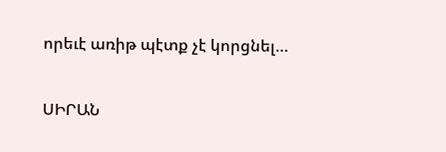որեւէ առիթ պէտք չէ կորցնել…

ՍԻՐԱՆ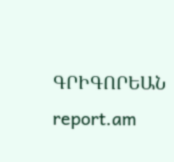ԳՐԻԳՈՐԵԱՆ
report.am